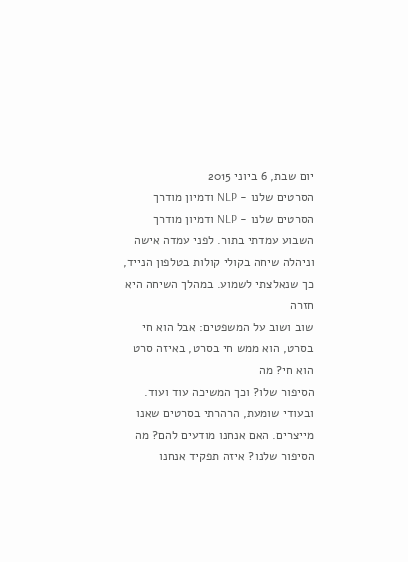יום שבת, 6 ביוני 2015
הסרטים שלנו - NLP ודמיון מודרך
הסרטים שלנו - NLP ודמיון מודרך
השבוע עמדתי בתור. לפני עמדה אישה
וניהלה שיחה בקולי קולות בטלפון הנייד, כך שנאלצתי לשמוע. במהלך השיחה היא חזרה
שוב ושוב על המשפטים: אבל הוא חי בסרט, הוא ממש חי בסרט, באיזה סרט הוא חי? מה
הסיפור שלו? וכך המשיכה עוד ועוד.
ובעודי שומעת, הרהרתי בסרטים שאנו
מייצרים. האם אנחנו מודעים להם? מה הסיפור שלנו? איזה תפקיד אנחנו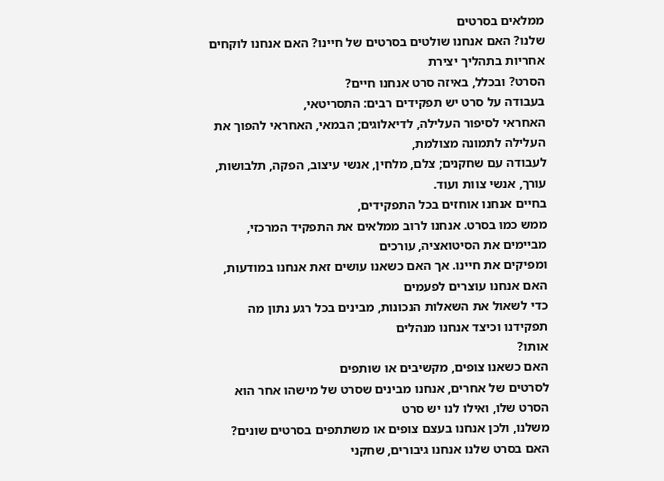ממלאים בסרטים
שלנו? האם אנחנו שולטים בסרטים של חיינו? האם אנחנו לוקחים אחריות בתהליך יצירת
הסרט? ובכלל, באיזה סרט אנחנו חיים?
בעבודה על סרט יש תפקידים רבים: התסריטאי,
האחראי לסיפור העלילה, לדיאלוגים; הבמאי, האחראי להפוך את העלילה לתמונה מצולמת,
לעבודה עם שחקנים; צלם, מלחין, אנשי עיצוב, הפקה, תלבושות, עורך, אנשי צוות ועוד.
בחיים אנחנו אוחזים בכל התפקידים,
ממש כמו בסרט. אנחנו לרוב ממלאים את התפקיד המרכזי, מביימים את הסיטואציה, עורכים
ומפיקים את חיינו. אך האם כשאנו עושים זאת אנחנו במודעות, האם אנחנו עוצרים לפעמים
כדי לשאול את השאלות הנכונות, מבינים בכל רגע נתון מה תפקידנו וכיצד אנחנו מנהלים
אותו?
האם כשאנו צופים, מקשיבים או שותפים
לסרטים של אחרים, אנחנו מבינים שסרט של מישהו אחר הוא הסרט שלו, ואילו לנו יש סרט
משלנו, ולכן אנחנו בעצם צופים או משתתפים בסרטים שונים?
האם בסרט שלנו אנחנו גיבורים, שחקני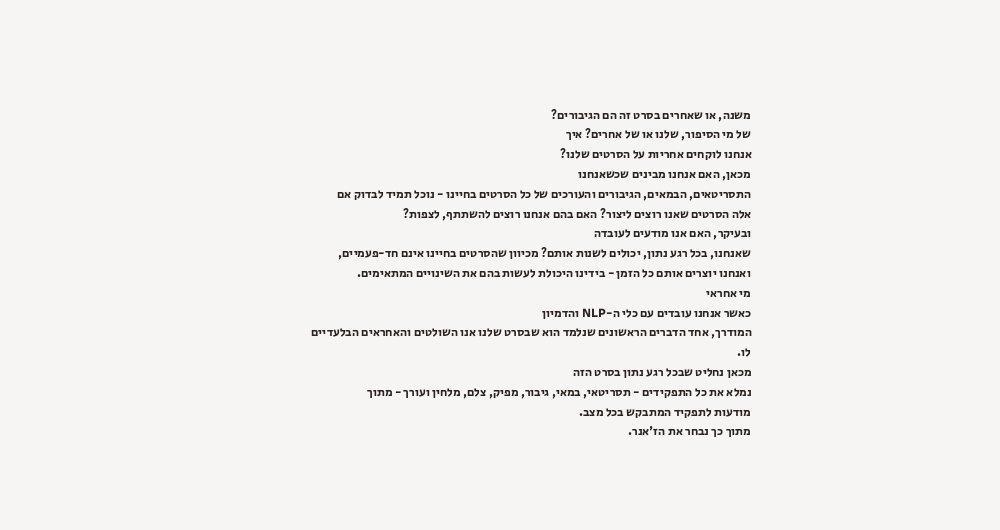משנה, או שאחרים בסרט זה הם הגיבורים?
של מי הסיפור, שלנו או של אחרים? איך
אנחנו לוקחים אחריות על הסרטים שלנו?
מכאן, האם אנחנו מבינים שכשאנחנו
התסריטאים, הבמאים, הגיבורים והעורכים של כל הסרטים בחיינו - נוכל תמיד לבדוק אם
אלה הסרטים שאנו רוצים ליצור? האם בהם אנחנו רוצים להשתתף, לצפות?
ובעיקר, האם אנו מודעים לעובדה
שאנחנו, בכל רגע נתון, יכולים לשנות אותם? מכיוון שהסרטים בחיינו אינם חד-פעמיים,
ואנחנו יוצרים אותם כל הזמן - בידינו היכולת לעשות בהם את השינויים המתאימים.
מי אחראי
כאשר אנחנו עובדים עם כלי ה-NLP והדמיון
המודרך, אחד הדברים הראשונים שנלמד הוא שבסרט שלנו אנו השולטים והאחראים הבלעדיים
לו.
מכאן נחליט שבכל רגע נתון בסרט הזה
נמלא את כל התפקידים - תסריטאי, במאי, גיבור, מפיק, צלם, מלחין ועורך - מתוך
מודעות לתפקיד המתבקש בכל מצב.
מתוך כך נבחר את הז'אנר.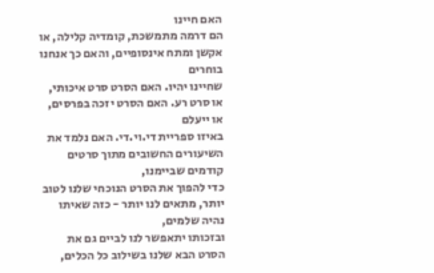האם חיינו
הם דרמה מתמשכת, קומדיה קלילה, או אקשן ומתח אינסופיים, והאם כך אנחנו בוחרים
שחיינו יהיו. האם הסרט סרט איכותי, או סרט רע. האם הסרט יזכה בפרסים, או ייעלם
באיזו ספריית די.וי.די. האם נלמד את השיעורים החשובים מתוך סרטים קודמים שביימנו,
כדי להפוך את הסרט הנוכחי שלנו לטוב יותר, מתאים לנו יותר - כזה שאיתו נהיה שלמים,
ובזכותו יתאפשר לנו לביים גם את הסרט הבא שלנו בשילוב כל הכלים,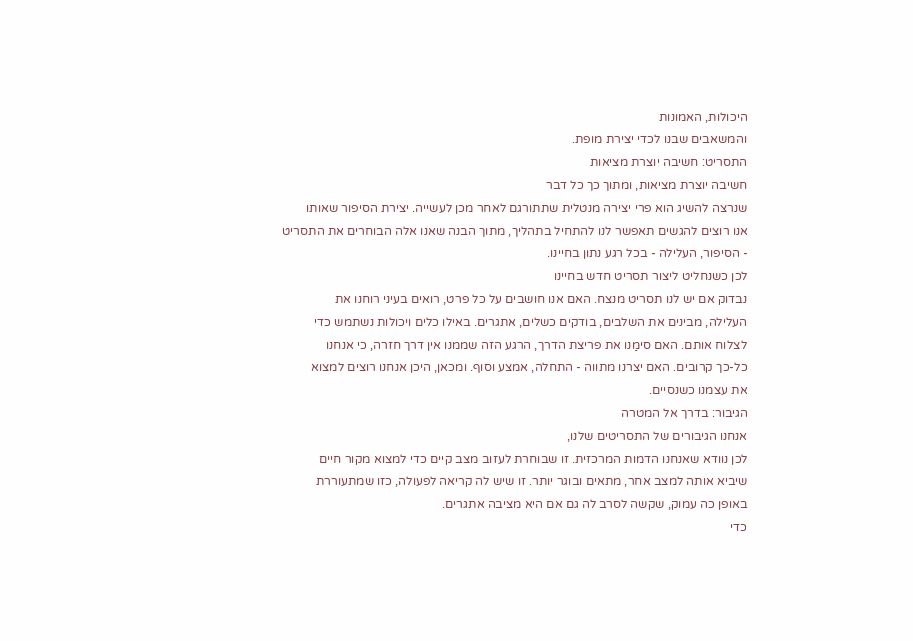היכולות, האמונות
והמשאבים שבנו לכדי יצירת מופת.
התסריט: חשיבה יוצרת מציאות
חשיבה יוצרת מציאות, ומתוך כך כל דבר
שנרצה להשיג הוא פרי יצירה מנטלית שתתורגם לאחר מכן לעשייה. יצירת הסיפור שאותו
אנו רוצים להגשים תאפשר לנו להתחיל בתהליך, מתוך הבנה שאנו אלה הבוחרים את התסריט
- הסיפור, העלילה - בכל רגע נתון בחיינו.
לכן כשנחליט ליצור תסריט חדש בחיינו
נבדוק אם יש לנו תסריט מנצח. האם אנו חושבים על כל פרט, רואים בעיני רוחנו את
העלילה, מבינים את השלבים, בודקים כשלים, אתגרים. באילו כלים ויכולות נשתמש כדי
לצלוח אותם. האם סימַנו את פריצת הדרך, הרגע הזה שממנו אין דרך חזרה, כי אנחנו
כל-כך קרובים. האם יצרנו מתווה - התחלה, אמצע וסוף. ומכאן, היכן אנחנו רוצים למצוא
את עצמנו כשנסיים.
הגיבור: בדרך אל המטרה
אנחנו הגיבורים של התסריטים שלנו,
לכן נוודא שאנחנו הדמות המרכזית. זו שבוחרת לעזוב מצב קיים כדי למצוא מקור חיים
שיביא אותה למצב אחר, מתאים ובוגר יותר. זו שיש לה קריאה לפעולה, כזו שמתעוררת
באופן כה עמוק, שקשה לסרב לה גם אם היא מציבה אתגרים.
כדי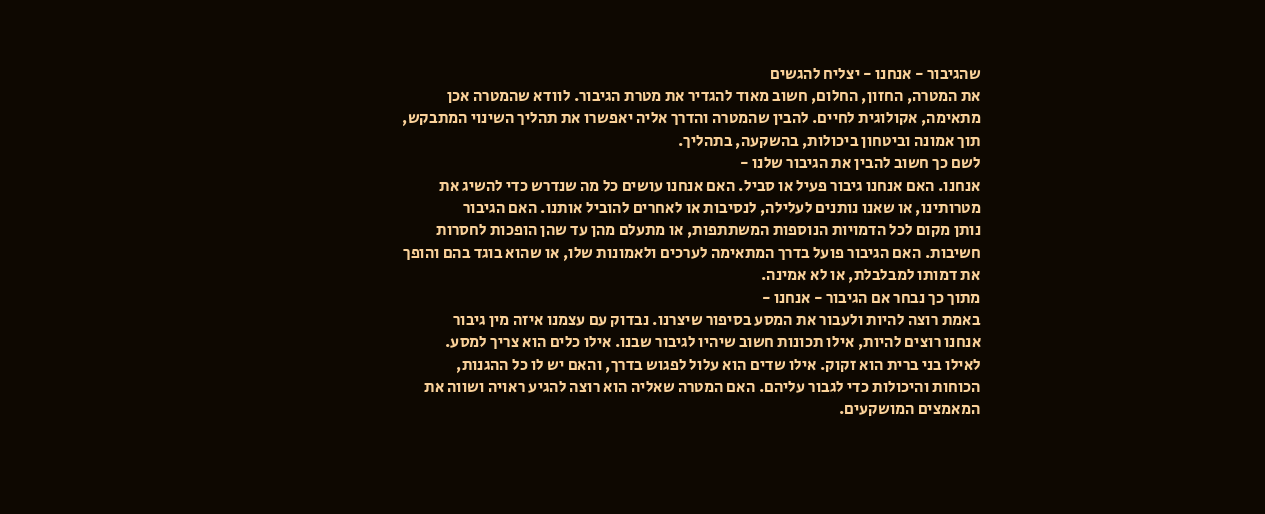שהגיבור - אנחנו - יצליח להגשים
את המטרה, החזון, החלום, חשוב מאוד להגדיר את מטרת הגיבור. לוודא שהמטרה אכן
מתאימה, אקולוגית לחיים. להבין שהמטרה והדרך אליה יאפשרו את תהליך השינוי המתבקש,
תוך אמונה וביטחון ביכולות, בהשקעה, בתהליך.
לשם כך חשוב להבין את הגיבור שלנו -
אנחנו. האם אנחנו גיבור פעיל או סביל. האם אנחנו עושים כל מה שנדרש כדי להשיג את
מטרותינו, או שאנו נותנים לעלילה, לנסיבות או לאחרים להוביל אותנו. האם הגיבור
נותן מקום לכל הדמויות הנוספות המשתתפות, או מתעלם מהן עד שהן הופכות לחסרות
חשיבות. האם הגיבור פועל בדרך המתאימה לערכים ולאמונות שלו, או שהוא בוגד בהם והופך
את דמותו למבלבלת, או לא אמינה.
מתוך כך נבחר אם הגיבור - אנחנו -
באמת רוצה להיות ולעבור את המסע בסיפור שיצרנו. נבדוק עם עצמנו איזה מין גיבור
אנחנו רוצים להיות, אילו תכונות חשוב שיהיו לגיבור שבנו. אילו כלים הוא צריך למסע.
לאילו בני ברית הוא זקוק. אילו שדים הוא עלול לפגוש בדרך, והאם יש לו כל ההגנות,
הכוחות והיכולות כדי לגבור עליהם. האם המטרה שאליה הוא רוצה להגיע ראויה ושווה את
המאמצים המושקעים.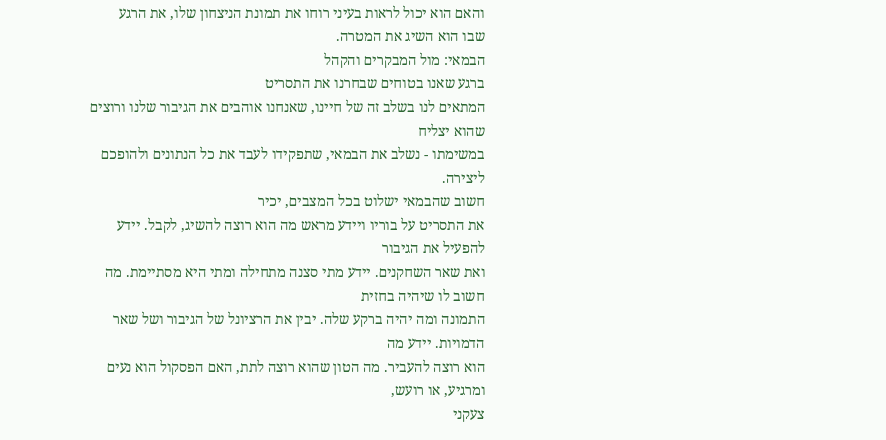והאם הוא יכול לראות בעיני רוחו את תמונת הניצחון שלו, את הרגע
שבו הוא השיג את המטרה.
הבמאי: מול המבקרים והקהל
ברגע שאנו בטוחים שבחרנו את התסריט
המתאים לנו בשלב זה של חיינו, שאנחנו אוהבים את הגיבור שלנו ורוצים שהוא יצליח
במשימתו - נשלב את הבמאי, שתפקידו לעבד את כל הנתונים ולהופכם ליצירה.
חשוב שהבמאי ישלוט בכל המצבים, יכיר
את התסריט על בוריו ויידע מראש מה הוא רוצה להשיג, לקבל. יידע להפעיל את הגיבור
ואת שאר השחקנים. יידע מתי סצנה מתחילה ומתי היא מסתיימת. מה חשוב לו שיהיה בחזית
התמונה ומה יהיה ברקע שלה. יבין את הרציונל של הגיבור ושל שאר הדמויות. יידע מה
הוא רוצה להעביר. מה הטון שהוא רוצה לתת, האם הפסקול הוא נעים ומרגיע, או רועש,
צעקני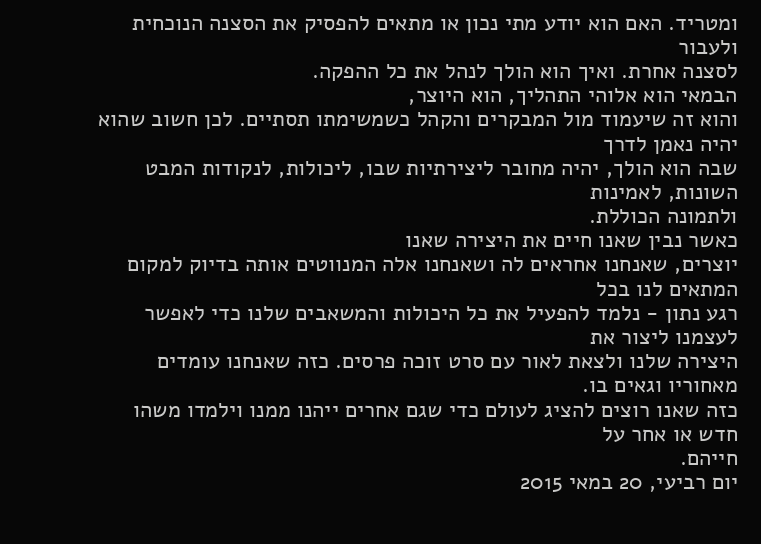ומטריד. האם הוא יודע מתי נכון או מתאים להפסיק את הסצנה הנוכחית ולעבור
לסצנה אחרת. ואיך הוא הולך לנהל את כל ההפקה.
הבמאי הוא אלוהי התהליך, הוא היוצר,
והוא זה שיעמוד מול המבקרים והקהל כשמשימתו תסתיים. לכן חשוב שהוא יהיה נאמן לדרך
שבה הוא הולך, יהיה מחובר ליצירתיות שבו, ליכולות, לנקודות המבט השונות, לאמינות
ולתמונה הכוללת.
כאשר נבין שאנו חיים את היצירה שאנו
יוצרים, שאנחנו אחראים לה ושאנחנו אלה המנווטים אותה בדיוק למקום המתאים לנו בכל
רגע נתון - נלמד להפעיל את כל היכולות והמשאבים שלנו כדי לאפשר לעצמנו ליצור את
היצירה שלנו ולצאת לאור עם סרט זוכה פרסים. כזה שאנחנו עומדים מאחוריו וגאים בו.
כזה שאנו רוצים להציג לעולם כדי שגם אחרים ייהנו ממנו וילמדו משהו חדש או אחר על
חייהם.
יום רביעי, 20 במאי 2015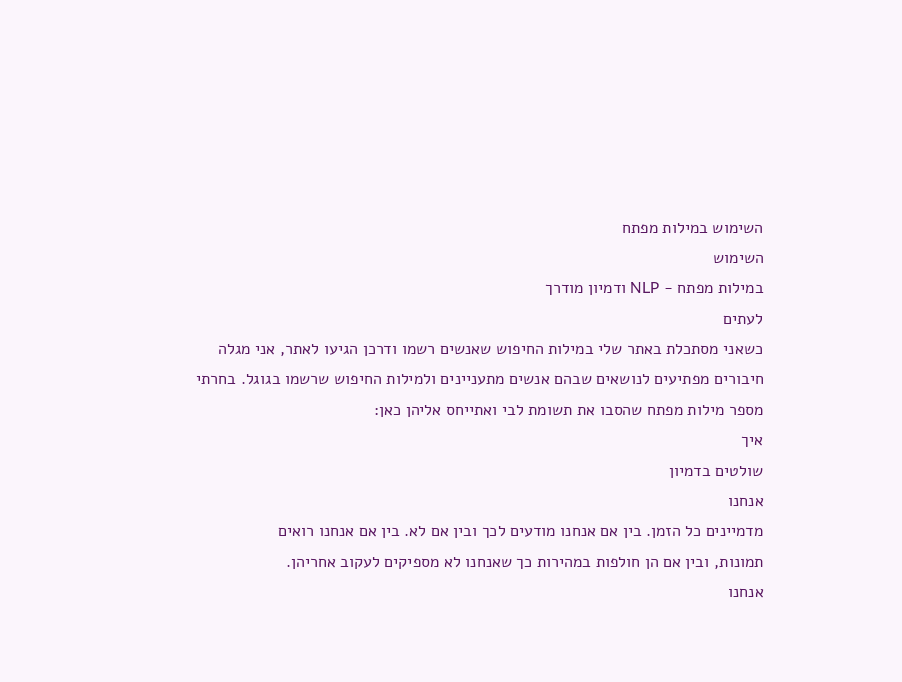השימוש במילות מפתח
השימוש
במילות מפתח - NLP ודמיון מודרך
לעתים
כשאני מסתכלת באתר שלי במילות החיפוש שאנשים רשמו ודרכן הגיעו לאתר, אני מגלה
חיבורים מפתיעים לנושאים שבהם אנשים מתעניינים ולמילות החיפוש שרשמו בגוגל. בחרתי
מספר מילות מפתח שהסבו את תשומת לבי ואתייחס אליהן כאן:
איך
שולטים בדמיון
אנחנו
מדמיינים כל הזמן. בין אם אנחנו מודעים לכך ובין אם לא. בין אם אנחנו רואים
תמונות, ובין אם הן חולפות במהירות כך שאנחנו לא מספיקים לעקוב אחריהן.
אנחנו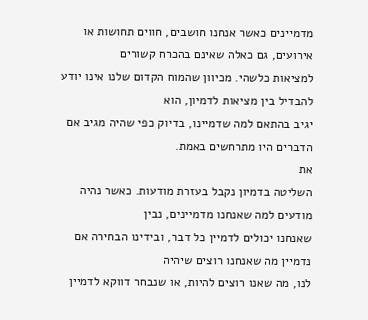מדמיינים כאשר אנחנו חושבים, חווים תחושות או אירועים, גם כאלה שאינם בהכרח קשורים
למציאות כלשהי. מכיוון שהמוח הקדום שלנו אינו יודע להבדיל בין מציאות לדמיון, הוא
יגיב בהתאם למה שדמיינו, בדיוק כפי שהיה מגיב אם הדברים היו מתרחשים באמת.
את
השליטה בדמיון נקבל בעזרת מודעות. כאשר נהיה מודעים למה שאנחנו מדמיינים, נבין
שאנחנו יכולים לדמיין כל דבר, ובידינו הבחירה אם נדמיין מה שאנחנו רוצים שיהיה
לנו, מה שאנו רוצים להיות, או שנבחר דווקא לדמיין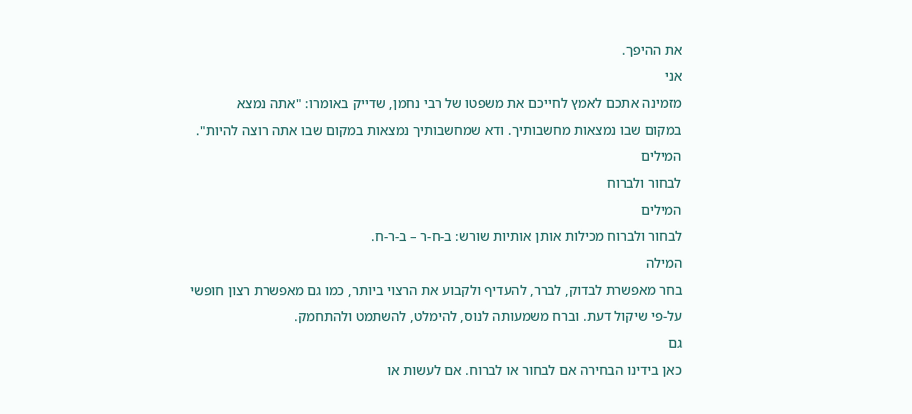את ההיפך.
אני
מזמינה אתכם לאמץ לחייכם את משפטו של רבי נחמן, שדייק באומרו: "אתה נמצא
במקום שבו נמצאות מחשבותיך. ודא שמחשבותיך נמצאות במקום שבו אתה רוצה להיות".
המילים
לבחור ולברוח
המילים
לבחור ולברוח מכילות אותן אותיות שורש: ב-ח-ר – ב-ר-ח.
המילה
בחר מאפשרת לבדוק, לברר, להעדיף ולקבוע את הרצוי ביותר, כמו גם מאפשרת רצון חופשי
על-פי שיקול דעת. וברח משמעותה לנוס, להימלט, להשתמט ולהתחמק.
גם
כאן בידינו הבחירה אם לבחור או לברוח. אם לעשות או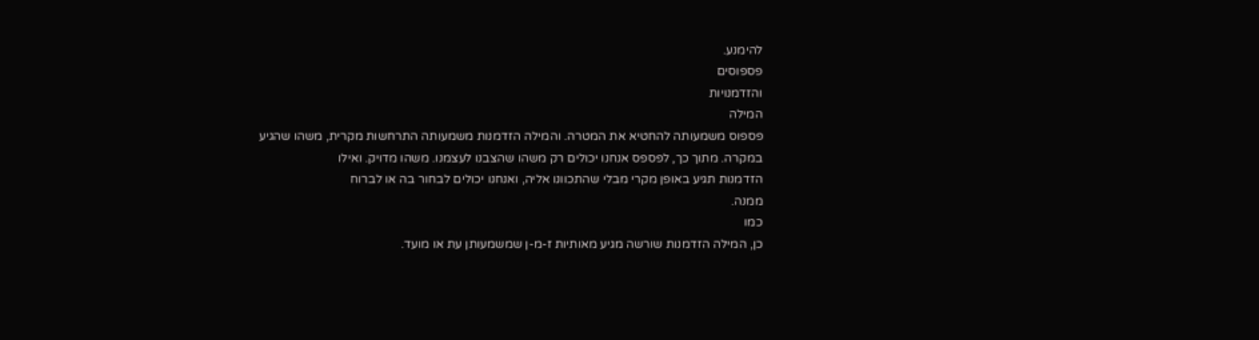להימנע.
פספוסים
והזדמנויות
המילה
פספוס משמעותה להחטיא את המטרה. והמילה הזדמנות משמעותה התרחשות מקרית, משהו שהגיע
במקרה. מתוך כך, לפספס אנחנו יכולים רק משהו שהצבנו לעצמנו. משהו מדויק. ואילו
הזדמנות תגיע באופן מקרי מבלי שהתכוונו אליה, ואנחנו יכולים לבחור בה או לברוח
ממנה.
כמו
כן, המילה הזדמנות שורשה מגיע מאותיות ז-מ-ן שמשמעותן עת או מועד.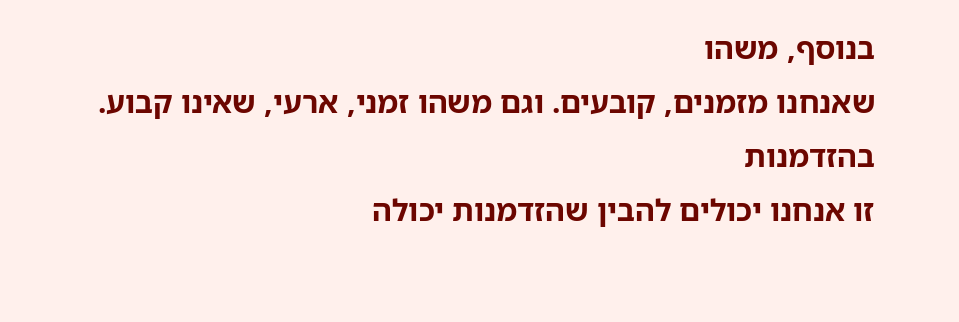בנוסף, משהו
שאנחנו מזמנים, קובעים. וגם משהו זמני, ארעי, שאינו קבוע.
בהזדמנות
זו אנחנו יכולים להבין שהזדמנות יכולה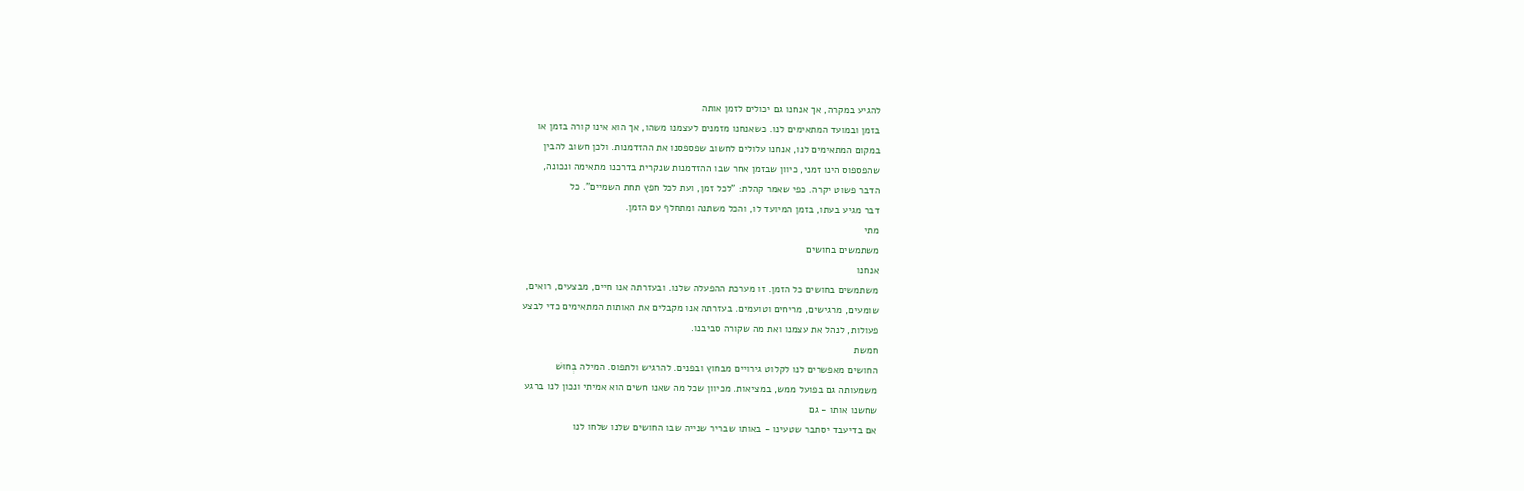להגיע במקרה, אך אנחנו גם יכולים לזמן אותה
בזמן ובמועד המתאימים לנו. כשאנחנו מזמנים לעצמנו משהו, אך הוא אינו קורה בזמן או
במקום המתאימים לנו, אנחנו עלולים לחשוב שפספסנו את ההזדמנות. ולכן חשוב להבין
שהפספוס הינו זמני, כיוון שבזמן אחר שבו ההזדמנות שנקרית בדרכנו מתאימה ונכונה,
הדבר פשוט יקרה. כפי שאמר קהלת: "לכל זמן, ועת לכל חפץ תחת השמיים". כל
דבר מגיע בעתו, בזמן המיועד לו, והכל משתנה ומתחלף עם הזמן.
מתי
משתמשים בחושים
אנחנו
משתמשים בחושים כל הזמן. זו מערכת ההפעלה שלנו. ובעזרתה אנו חיים, מבצעים, רואים,
שומעים, מרגישים, מריחים וטועמים. בעזרתה אנו מקבלים את האותות המתאימים כדי לבצע
פעולות, לנהל את עצמנו ואת מה שקורה סביבנו.
חמשת
החושים מאפשרים לנו לקלוט גירויים מבחוץ ובפנים. להרגיש ולתפוס. המילה בְּחוּשׁ
משמעותה גם בפועל ממש, במציאות. מכיוון שכל מה שאנו חשים הוא אמיתי ונכון לנו ברגע
שחשנו אותו - גם
אם בדיעבד יסתבר שטעינו - באותו שבריר שנייה שבו החושים שלנו שלחו לנו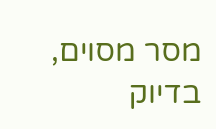מסר מסוים,
בדיוק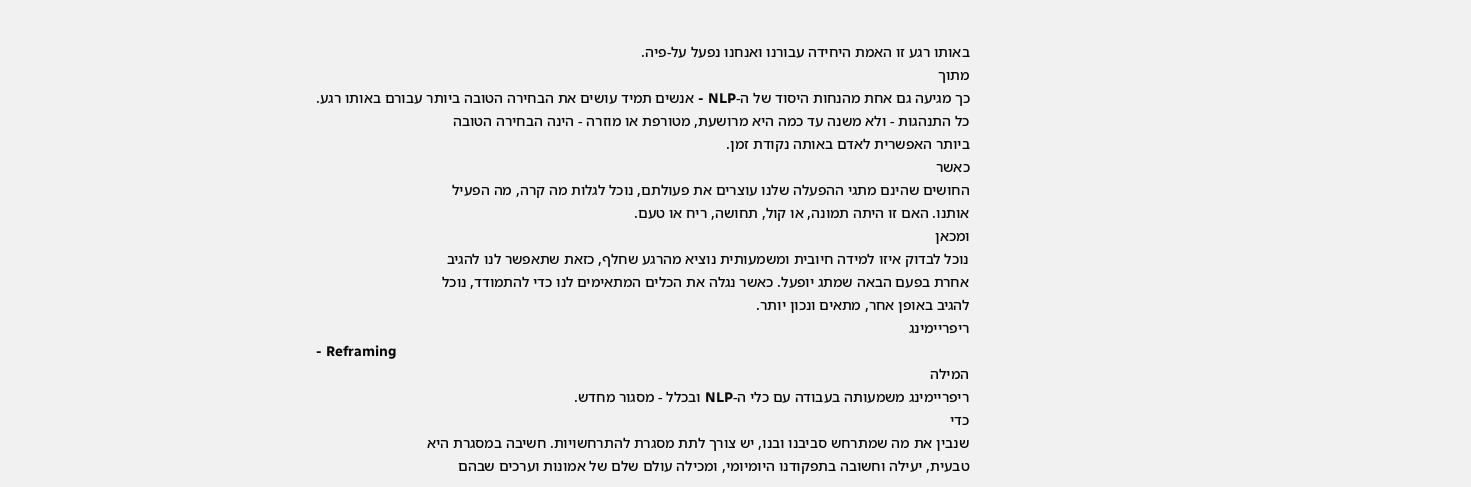באותו רגע זו האמת היחידה עבורנו ואנחנו נפעל על-פיה.
מתוך
כך מגיעה גם אחת מהנחות היסוד של ה-NLP - אנשים תמיד עושים את הבחירה הטובה ביותר עבורם באותו רגע.
כל התנהגות - ולא משנה עד כמה היא מרושעת, מטורפת או מוזרה - הינה הבחירה הטובה
ביותר האפשרית לאדם באותה נקודת זמן.
כאשר
החושים שהינם מתגי ההפעלה שלנו עוצרים את פעולתם, נוכל לגלות מה קרה, מה הפעיל
אותנו. האם זו היתה תמונה, או קול, תחושה, ריח או טעם.
ומכאן
נוכל לבדוק איזו למידה חיובית ומשמעותית נוציא מהרגע שחלף, כזאת שתאפשר לנו להגיב
אחרת בפעם הבאה שמתג יופעל. כאשר נגלה את הכלים המתאימים לנו כדי להתמודד, נוכל
להגיב באופן אחר, מתאים ונכון יותר.
ריפריימינג
- Reframing
המילה
ריפריימינג משמעותה בעבודה עם כלי ה-NLP ובכלל - מסגור מחדש.
כדי
שנבין את מה שמתרחש סביבנו ובנו, יש צורך לתת מסגרת להתרחשויות. חשיבה במסגרת היא
טבעית, יעילה וחשובה בתפקודנו היומיומי, ומכילה עולם שלם של אמונות וערכים שבהם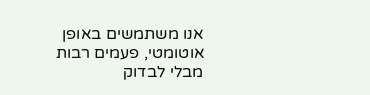אנו משתמשים באופן אוטומטי, פעמים רבות מבלי לבדוק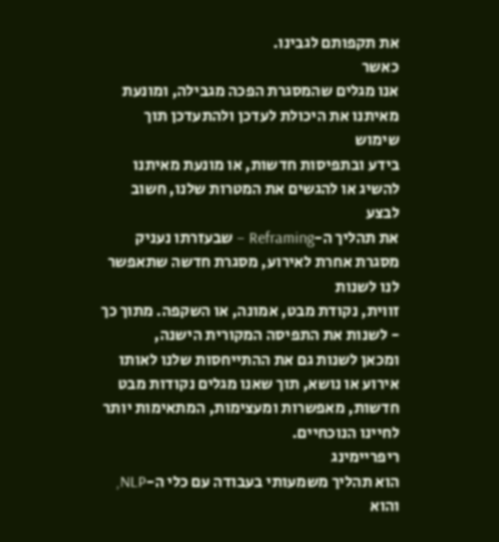את תקפותם לגבינו.
כאשר
אנו מגלים שהמסגרת הפכה מגבילה, ומונעת מאיתנו את היכולת לעדכן ולהתעדכן תוך שימוש
בידע ובתפיסות חדשות, או מונעת מאיתנו להשיג או להגשים את המטרות שלנו, חשוב לבצע
את תהליך ה-Reframing – שבעזרתו נעניק מסגרת אחרת לאירוע, מסגרת חדשה שתאפשר לנו לשנות
זווית, נקודת מבט, אמונה, או השקפה. מתוך כך - לשנות את התפיסה המקורית הישנה,
ומכאן לשנות גם את ההתייחסות שלנו לאותו אירוע או נושא, תוך שאנו מגלים נקודות מבט
חדשות, מאפשרות ומעצימות, המתאימות יותר לחיינו הנוכחיים.
ריפריימינג
הוא תהליך משמעותי בעבודה עם כלי ה-NLP, והוא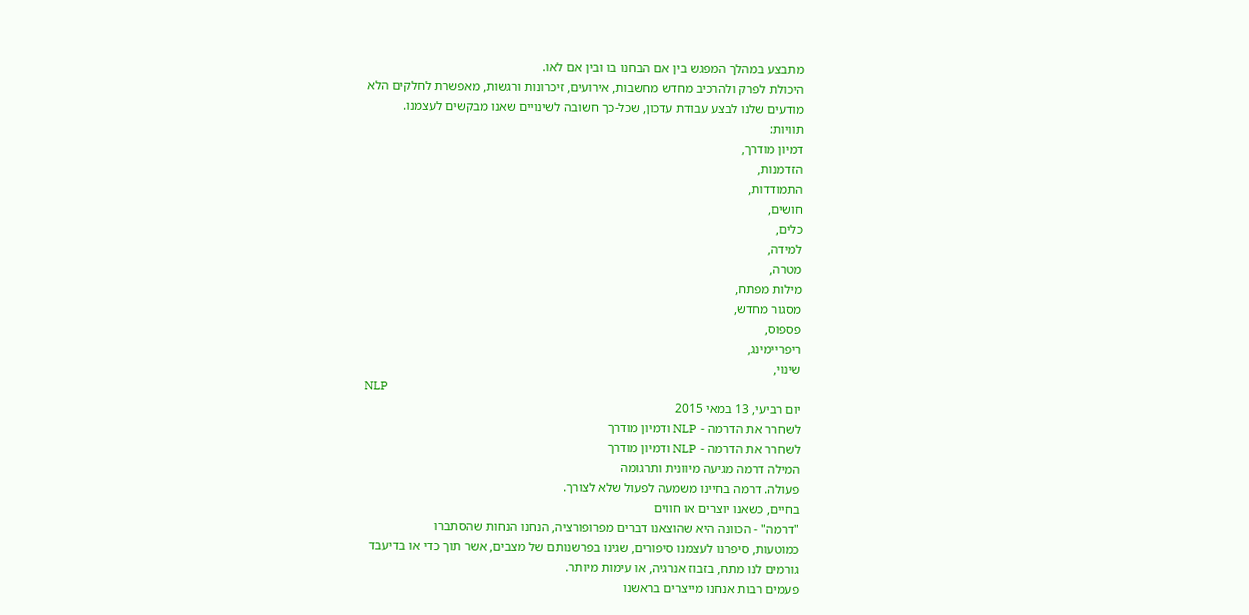מתבצע במהלך המפגש בין אם הבחנו בו ובין אם לאו.
היכולת לפרק ולהרכיב מחדש מחשבות, אירועים, זיכרונות ורגשות, מאפשרת לחלקים הלא
מודעים שלנו לבצע עבודת עדכון, שכל-כך חשובה לשינויים שאנו מבקשים לעצמנו.
תוויות:
דמיון מודרך,
הזדמנות,
התמודדות,
חושים,
כלים,
למידה,
מטרה,
מילות מפתח,
מסגור מחדש,
פספוס,
ריפריימינג,
שינוי,
NLP
יום רביעי, 13 במאי 2015
לשחרר את הדרמה - NLP ודמיון מודרך
לשחרר את הדרמה - NLP ודמיון מודרך
המילה דרמה מגיעה מיוונית ותרגומה
פעולה. דרמה בחיינו משמעה לפעול שלא לצורך.
בחיים, כשאנו יוצרים או חווים
"דרמה" - הכוונה היא שהוצאנו דברים מפרופורציה, הנחנו הנחות שהסתברו
כמוטעות, סיפרנו לעצמנו סיפורים, שגינו בפרשנותם של מצבים, אשר תוך כדי או בדיעבד
גורמים לנו מתח, בזבוז אנרגיה, או עימות מיותר.
פעמים רבות אנחנו מייצרים בראשנו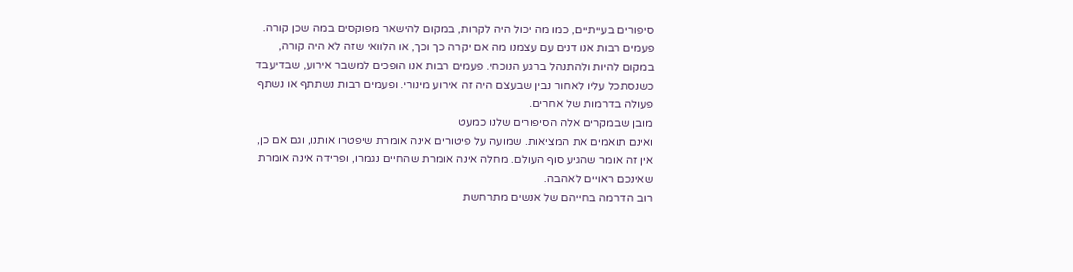סיפורים בעייתיים, כמו מה יכול היה לקרות, במקום להישאר מפוקסים במה שכן קורה.
פעמים רבות אנו דנים עם עצמנו מה אם יקרה כך וכך, או הלוואי שזה לא היה קורה,
במקום להיות ולהתנהל ברגע הנוכחי. פעמים רבות אנו הופכים למשבר אירוע, שבדיעבד
כשנסתכל עליו לאחור נבין שבעצם היה זה אירוע מינורי. ופעמים רבות נשתתף או נשתף
פעולה בדרמות של אחרים.
מובן שבמקרים אלה הסיפורים שלנו כמעט
ואינם תואמים את המציאות. שמועה על פיטורים אינה אומרת שיפטרו אותנו, וגם אם כן,
אין זה אומר שהגיע סוף העולם. מחלה אינה אומרת שהחיים נגמרו, ופרידה אינה אומרת
שאינכם ראויים לאהבה.
רוב הדרמה בחייהם של אנשים מתרחשת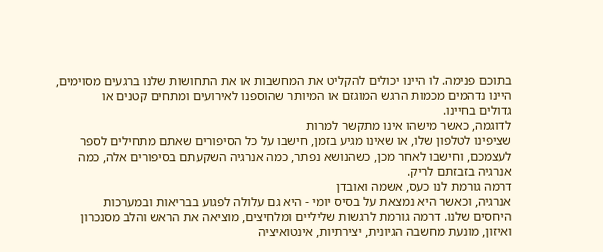בתוכם פנימה. לו היינו יכולים להקליט את המחשבות או את התחושות שלנו ברגעים מסוימים,
היינו נדהמים מכמות הרגש המוגזם או המיותר שהוספנו לאירועים ומתחים קטנים או
גדולים בחיינו.
לדוגמה, כאשר מישהו אינו מתקשר למרות
שציפינו לטלפון שלו, או שאינו מגיע בזמן, חישבו על כל הסיפורים שאתם מתחילים לספר
לעצמכם, וחישבו לאחר מכן, כשהנושא נפתר, כמה אנרגיה השקעתם בסיפורים אלה, כמה
אנרגיה בזבזתם לריק.
דרמה גורמת לנו כעס, אשמה ואובדן
אנרגיה, וכאשר היא נמצאת על בסיס יומי - היא גם עלולה לפגוע בבריאות ובמערכות
היחסים שלנו. דרמה גורמת לרגשות שליליים ומלחיצים, מוציאה את הראש והלב מסנכרון
ואיזון, מונעת מחשבה הגיונית, יצירתיות, אינטואיציה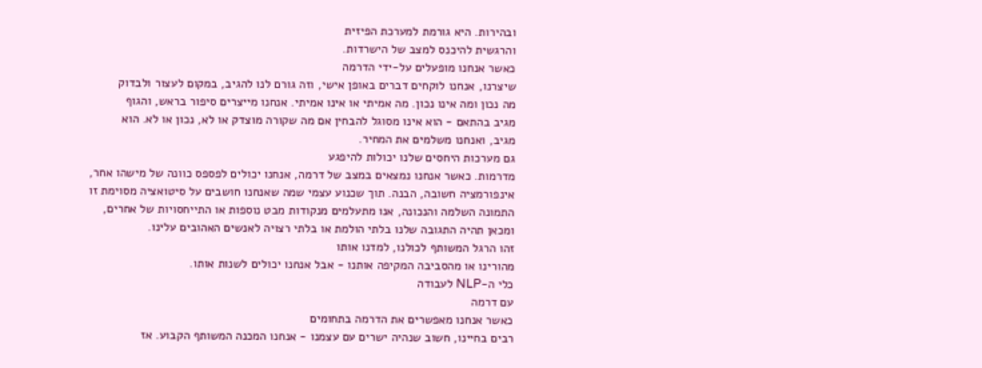ובהירות. היא גורמת למערכת הפיזית
והרגשית להיכנס למצב של הישרדות.
כאשר אנחנו מופעלים על-ידי הדרמה
שיצרנו, אנחנו לוקחים דברים באופן אישי, וזה גורם לנו להגיב, במקום לעצור ולבדוק
מה נכון ומה אינו נכון. מה אמיתי או אינו אמיתי. אנחנו מייצרים סיפור בראש, והגוף
מגיב בהתאם - הוא אינו מסוגל להבחין אם מה שקורה מוצדק או לא, נכון או לא. הוא
מגיב, ואנחנו משלמים את המחיר.
גם מערכות היחסים שלנו יכולות להיפגע
מדרמות. כאשר אנחנו נמצאים במצב של דרמה, אנחנו יכולים לפספס כוונה של מישהו אחר,
אינפורמציה חשובה, הבנה. תוך שכנוע עצמי שמה שאנחנו חושבים על סיטואציה מסוימת זו
התמונה השלמה והנכונה, אנו מתעלמים מנקודות מבט נוספות או התייחסויות של אחרים,
ומכאן תהיה התגובה שלנו בלתי הולמת או בלתי רצויה לאנשים האהובים עלינו.
זהו הרגל המשותף לכולנו, למדנו אותו
מהורינו או מהסביבה המקיפה אותנו - אבל אנחנו יכולים לשנות אותו.
כלי ה-NLP לעבודה
עם דרמה
כאשר אנחנו מאפשרים את הדרמה בתחומים
רבים בחיינו, חשוב שנהיה ישרים עם עצמנו - אנחנו המכנה המשותף הקבוע. אז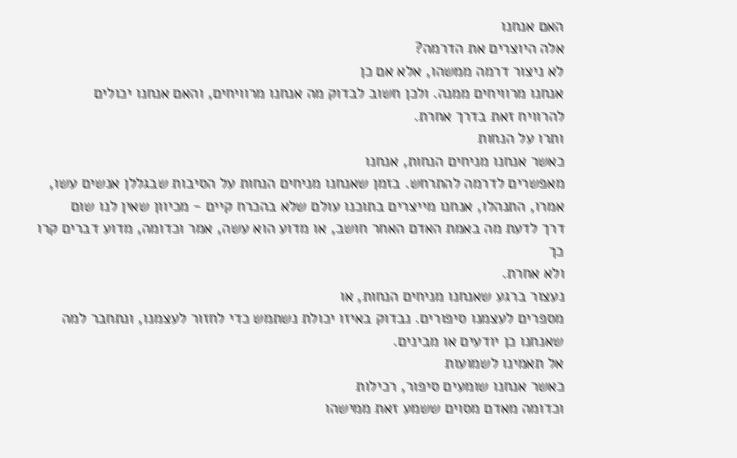האם אנחנו
אלה היוצרים את הדרמה?
לא ניצור דרמה ממשהו, אלא אם כן
אנחנו מרוויחים ממנה. ולכן חשוב לבדוק מה אנחנו מרוויחים, והאם אנחנו יכולים
להרוויח זאת בדרך אחרת.
ותרו על הנחות
כאשר אנחנו מניחים הנחות, אנחנו
מאפשרים לדרמה להתרחש. בזמן שאנחנו מניחים הנחות על הסיבות שבגללן אנשים עשו,
אמרו, התנהלו, אנחנו מייצרים בתוכנו עולם שלא בהכרח קיים - מכיוון שאין לנו שום
דרך לדעת מה באמת האדם האחר חושב, או מדוע הוא עשה, אמר וכדומה, מדוע דברים קרו כך
ולא אחרת.
נעצור ברגע שאנחנו מניחים הנחות, או
מספרים לעצמנו סיפורים. נבדוק באיזו יכולת נשתמש כדי לחזור לעצמנו, ונתחבר למה
שאנחנו כן יודעים או מבינים.
אל תאמינו לשמועות
כאשר אנחנו שומעים סיפור, רכילות
וכדומה מאדם מסוים ששמע זאת ממישהו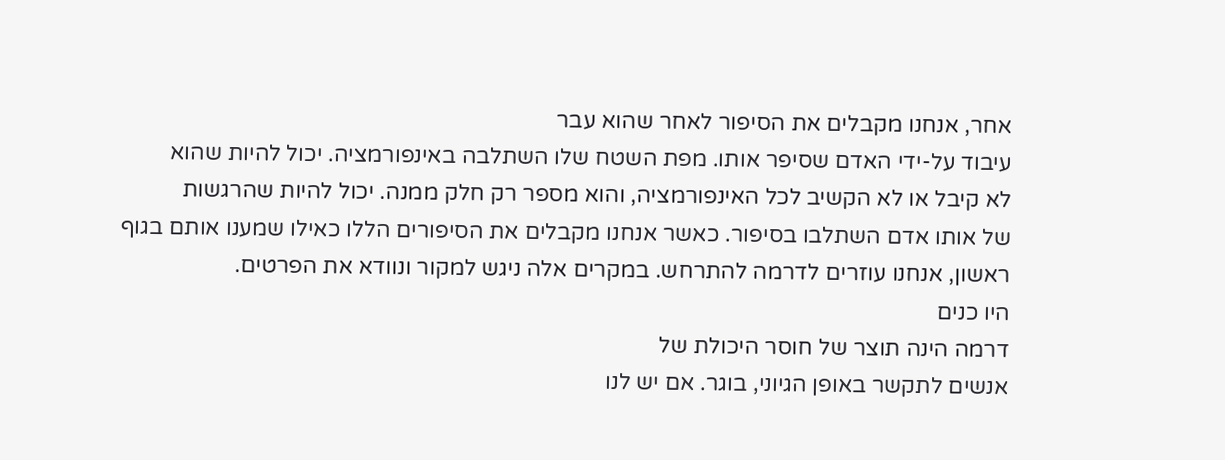אחר, אנחנו מקבלים את הסיפור לאחר שהוא עבר
עיבוד על-ידי האדם שסיפר אותו. מפת השטח שלו השתלבה באינפורמציה. יכול להיות שהוא
לא קיבל או לא הקשיב לכל האינפורמציה, והוא מספר רק חלק ממנה. יכול להיות שהרגשות
של אותו אדם השתלבו בסיפור. כאשר אנחנו מקבלים את הסיפורים הללו כאילו שמענו אותם בגוף
ראשון, אנחנו עוזרים לדרמה להתרחש. במקרים אלה ניגש למקור ונוודא את הפרטים.
היו כנים
דרמה הינה תוצר של חוסר היכולת של
אנשים לתקשר באופן הגיוני, בוגר. אם יש לנו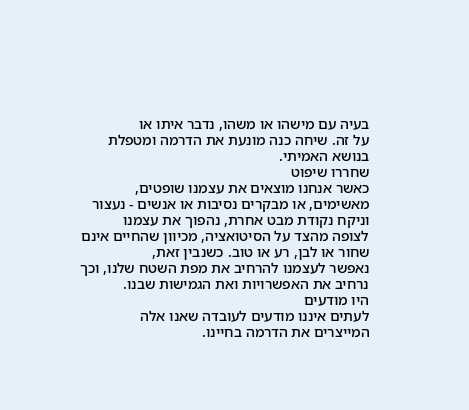בעיה עם מישהו או משהו, נדבר איתו או
על זה. שיחה כנה מונעת את הדרמה ומטפלת בנושא האמיתי.
שחררו שיפוט
כאשר אנחנו מוצאים את עצמנו שופטים,
מאשימים, או מבקרים נסיבות או אנשים - נעצור וניקח נקודת מבט אחרת, נהפוך את עצמנו
לצופה מהצד על הסיטואציה, מכיוון שהחיים אינם שחור או לבן, רע או טוב. כשנבין זאת,
נאפשר לעצמנו להרחיב את מפת השטח שלנו, וכך נרחיב את האפשרויות ואת הגמישות שבנו.
היו מודעים
לעתים איננו מודעים לעובדה שאנו אלה
המייצרים את הדרמה בחיינו.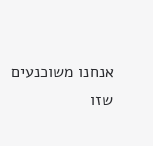אנחנו משוכנעים שזו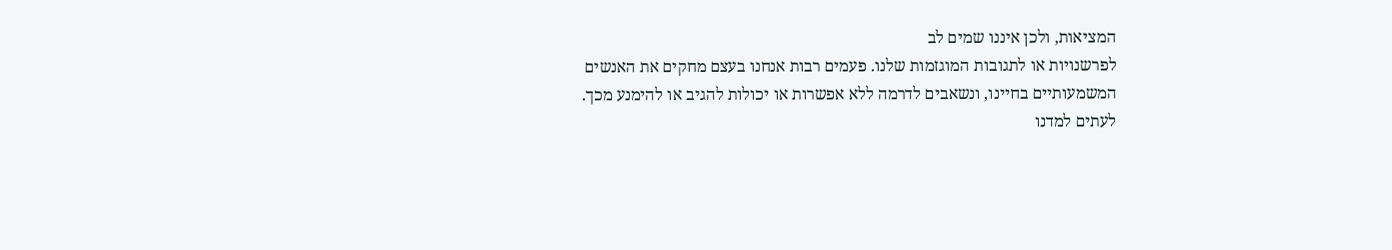המציאות, ולכן איננו שמים לב
לפרשנויות או לתגובות המוגזמות שלנו. פעמים רבות אנחנו בעצם מחקים את האנשים
המשמעותיים בחיינו, ונשאבים לדרמה ללא אפשרות או יכולות להגיב או להימנע מכך.
לעתים למדנו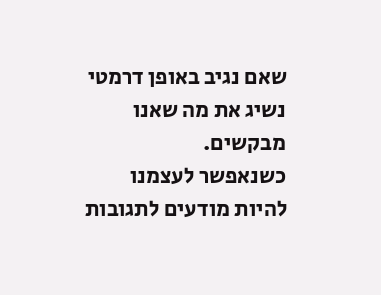שאם נגיב באופן דרמטי נשיג את מה שאנו מבקשים.
כשנאפשר לעצמנו להיות מודעים לתגובות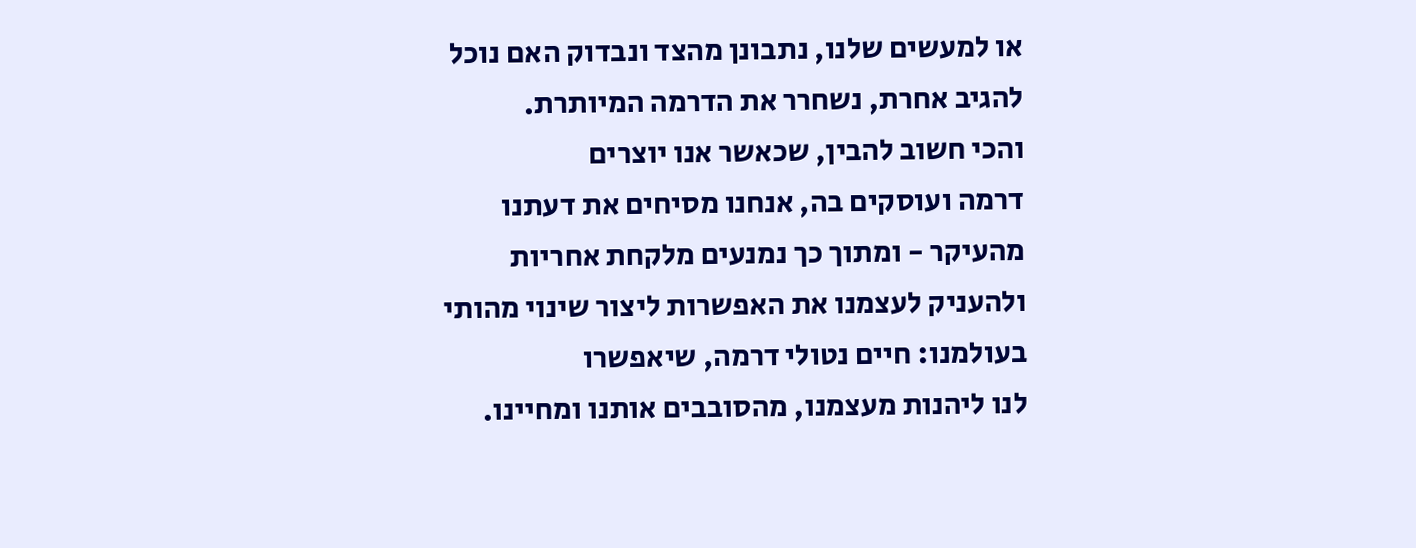או למעשים שלנו, נתבונן מהצד ונבדוק האם נוכל להגיב אחרת, נשחרר את הדרמה המיותרת.
והכי חשוב להבין, שכאשר אנו יוצרים
דרמה ועוסקים בה, אנחנו מסיחים את דעתנו מהעיקר - ומתוך כך נמנעים מלקחת אחריות
ולהעניק לעצמנו את האפשרות ליצור שינוי מהותי בעולמנו: חיים נטולי דרמה, שיאפשרו
לנו ליהנות מעצמנו, מהסובבים אותנו ומחיינו.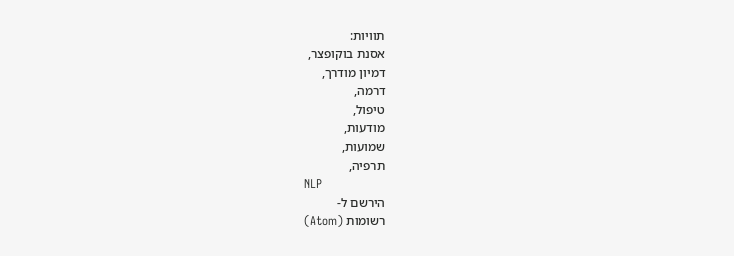תוויות:
אסנת בוקופצר,
דמיון מודרך,
דרמה,
טיפול,
מודעות,
שמועות,
תרפיה,
NLP
הירשם ל-
רשומות (Atom)